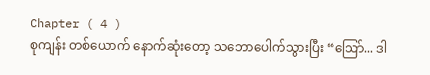Chapter ( 4 )
စုကျန်း တစ်ယောက် နောက်ဆုံးတော့ သဘောပေါက်သွားပြီး “ဩော်... ဒါ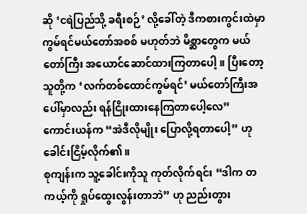ဆို ‘ငရဲပြည်သို့ ခရီးစဉ်’ လို့ခေါ်တဲ့ ဒီကစားကွင်းထဲမှာ ကွမ်ရင်မယ်တော်အစစ် မဟုတ်ဘဲ မိစ္ဆာတွေက မယ်တော်ကြီး အယောင်ဆောင်ထားကြတာပေါ့။ ပြီးတော့ သူတို့က ‘လက်တစ်ထောင်ကွမ်ရင်’ မယ်တော်ကြီးအပေါ်မှာလည်း ရန်ငြိုးထားနေကြတာပေါ့လေ”
ကောင်းယန်က “အဲဒီလိုမျိုး ပြောလို့ရတာပေါ့” ဟု ခေါင်းငြိမ့်လိုက်၏။
စုကျန်းက သူ့ခေါင်းကိုသူ ကုတ်လိုက်ရင်း “ဒါက တကယ့်ကို ရှုပ်ထွေးလွန်းတာဘဲ” ဟု ညည်းတွား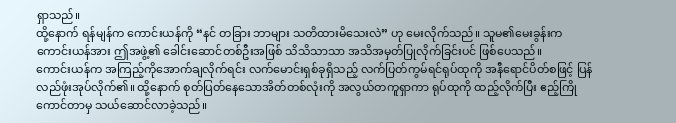ရှာသည်။
ထို့နောက် ရန်မျန်က ကောင်းယန်ကို “နင် တခြား ဘာများ သတိထားမိသေးလဲ” ဟု မေးလိုက်သည်။ သူမ၏မေးခွန်းက ကောင်းယန်အား ဤအဖွဲ့၏ ခေါင်းဆောင်တစ်ဦးအဖြစ် သိသိသာသာ အသိအမှတ်ပြုလိုက်ခြင်းပင် ဖြစ်ပေသည်။
ကောင်းယန်က အကြည့်ကိုအောက်ချလိုက်ရင်း လက်မောင်းရှစ်ခုရှိသည့် လက်ပြတ်ကွမ်ရင်ရုပ်ထုကို အနီရောင်ပိတ်စဖြင့် ပြန်လည်ဖုံးအုပ်လိုက်၏။ ထို့နောက် စုတ်ပြတ်နေသောအိတ်တစ်လုံးကို အလွယ်တကူရှာကာ ရုပ်ထုကို ထည့်လိုက်ပြီး ဧည့်ကြိုကောင်တာမှ သယ်ဆောင်လာခဲ့သည်။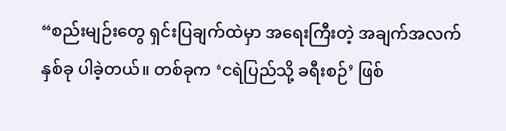“စည်းမျဉ်းတွေ ရှင်းပြချက်ထဲမှာ အရေးကြီးတဲ့ အချက်အလက်နှစ်ခု ပါခဲ့တယ်။ တစ်ခုက ‘ငရဲပြည်သို့ ခရီးစဉ်’ ဖြစ်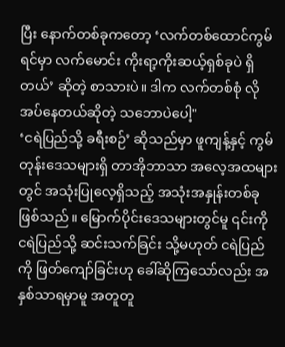ပြီး နောက်တစ်ခုကတော့ ‘လက်တစ်ထောင်ကွမ်ရင်မှာ လက်မောင်း ကိုးရာ့ကိုးဆယ့်ရှစ်ခုပဲ ရှိတယ်’ ဆိုတဲ့ စာသားပဲ။ ဒါက လက်တစ်စုံ လိုအပ်နေတယ်ဆိုတဲ့ သဘောပဲပေါ့"
‘ငရဲပြည်သို့ ခရီးစဉ်’ ဆိုသည်မှာ ဖူကျန့်နှင့် ကွမ်တုန်းဒေသများရှိ တာအိုဘာသာ အလေ့အထများတွင် အသုံးပြုလေ့ရှိသည့် အသုံးအနှုန်းတစ်ခု ဖြစ်သည်။ မြောက်ပိုင်းဒေသများတွင်မူ ၎င်းကို ငရဲပြည်သို့ ဆင်းသက်ခြင်း သို့မဟုတ် ငရဲပြည်ကို ဖြတ်ကျော်ခြင်းဟု ခေါ်ဆိုကြသော်လည်း အနှစ်သာရမှာမူ အတူတူ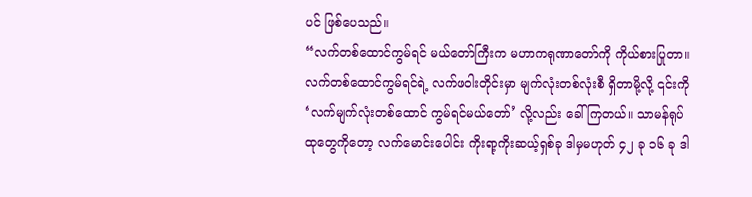ပင် ဖြစ်ပေသည်။
“လက်တစ်ထောင်ကွမ်ရင် မယ်တော်ကြီးက မဟာကရုဏာတော်ကို ကိုယ်စားပြုတာ။ လက်တစ်ထောင်ကွမ်ရင်ရဲ့ လက်ဖဝါးတိုင်းမှာ မျက်လုံးတစ်လုံးစီ ရှိတာမို့လို့ ၎င်းကို ‘လက်မျက်လုံးတစ်ထောင် ကွမ်ရင်မယ်တော်’ လို့လည်း ခေါ်ကြတယ်။ သာမန်ရုပ်ထုတွေကိုတော့ လက်မောင်းပေါင်း ကိုးရာ့ကိုးဆယ့်ရှစ်ခု ဒါမှမဟုတ် ၄၂ ခု ၁၆ ခု ဒါ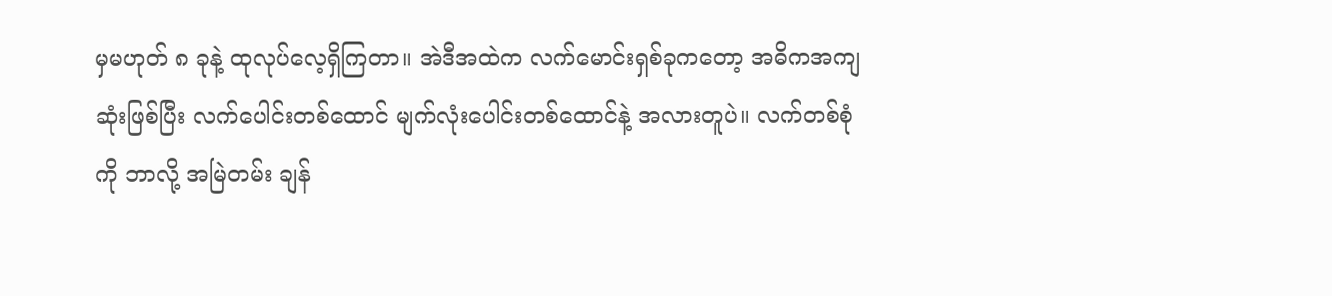မှမဟုတ် ၈ ခုနဲ့ ထုလုပ်လေ့ရှိကြတာ။ အဲဒီအထဲက လက်မောင်းရှစ်ခုကတော့ အဓိကအကျဆုံးဖြစ်ပြီး လက်ပေါင်းတစ်ထောင် မျက်လုံးပေါင်းတစ်ထောင်နဲ့ အလားတူပဲ။ လက်တစ်စုံကို ဘာလို့ အမြဲတမ်း ချန်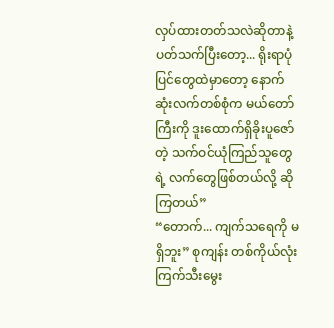လှပ်ထားတတ်သလဲဆိုတာနဲ့ ပတ်သက်ပြီးတော့... ရိုးရာပုံပြင်တွေထဲမှာတော့ နောက်ဆုံးလက်တစ်စုံက မယ်တော်ကြီးကို ဒူးထောက်ရှိခိုးပူဇော်တဲ့ သက်ဝင်ယုံကြည်သူတွေရဲ့ လက်တွေဖြစ်တယ်လို့ ဆိုကြတယ်”
“တောက်... ကျက်သရေကို မရှိဘူး” စုကျန်း တစ်ကိုယ်လုံး ကြက်သီးမွေး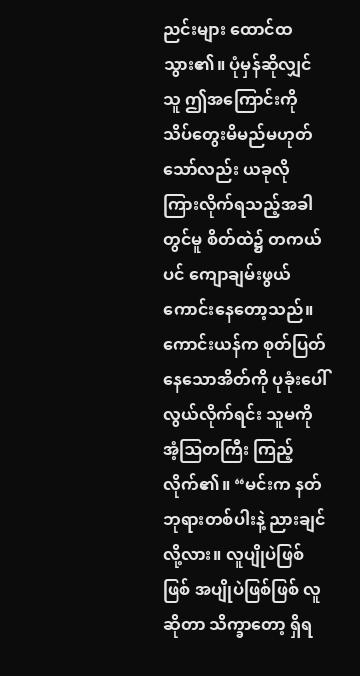ညင်းများ ထောင်ထသွား၏။ ပုံမှန်ဆိုလျှင် သူ ဤအကြောင်းကို သိပ်တွေးမိမည်မဟုတ်သော်လည်း ယခုလို ကြားလိုက်ရသည့်အခါတွင်မူ စိတ်ထဲ၌ တကယ်ပင် ကျောချမ်းဖွယ်ကောင်းနေတော့သည်။
ကောင်းယန်က စုတ်ပြတ်နေသောအိတ်ကို ပုခုံးပေါ်လွယ်လိုက်ရင်း သူမကို အံ့ဩတကြီး ကြည့်လိုက်၏။ “မင်းက နတ်ဘုရားတစ်ပါးနဲ့ ညားချင်လို့လား။ လူပျိုပဲဖြစ်ဖြစ် အပျိုပဲဖြစ်ဖြစ် လူဆိုတာ သိက္ခာတော့ ရှိရ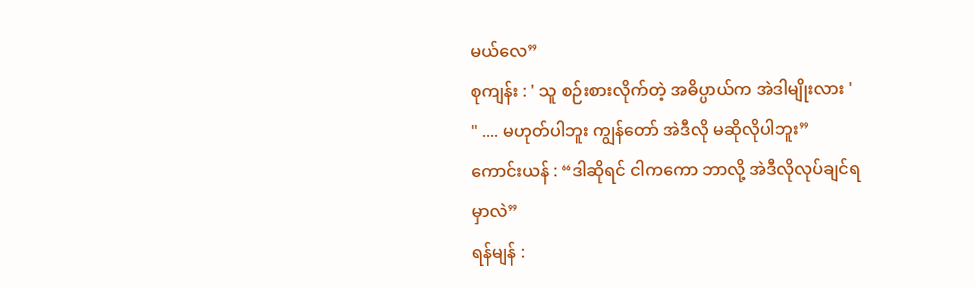မယ်လေ”
စုကျန်း : ' သူ စဉ်းစားလိုက်တဲ့ အဓိပ္ပာယ်က အဲဒါမျိုးလား '
" .... မဟုတ်ပါဘူး ကျွန်တော် အဲဒီလို မဆိုလိုပါဘူး”
ကောင်းယန် : “ဒါဆိုရင် ငါကကော ဘာလို့ အဲဒီလိုလုပ်ချင်ရမှာလဲ”
ရန်မျန် :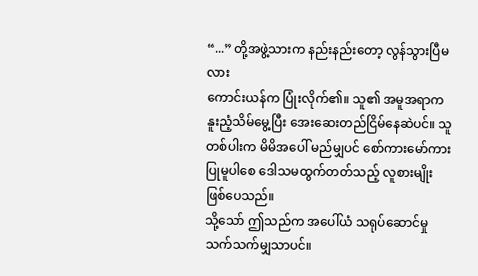“...” တို့အဖွဲ့သားက နည်းနည်းတော့ လွန်သွားပြီမလား
ကောင်းယန်က ပြုံးလိုက်၏။ သူ၏ အမူအရာက နူးညံ့သိမ်မွေ့ပြီး အေးဆေးတည်ငြိမ်နေဆဲပင်။ သူတစ်ပါးက မိမိအပေါ် မည်မျှပင် စော်ကားမော်ကား ပြုမူပါစေ ဒေါသမထွက်တတ်သည့် လူစားမျိုး ဖြစ်ပေသည်။
သို့သော် ဤသည်က အပေါ်ယံ သရုပ်ဆောင်မှု သက်သက်မျှသာပင်။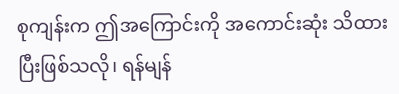စုကျန်းက ဤအကြောင်းကို အကောင်းဆုံး သိထားပြီးဖြစ်သလို၊ ရန်မျန်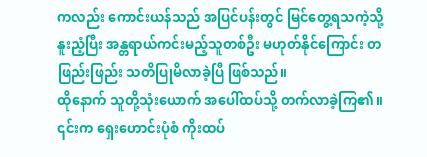ကလည်း ကောင်းယန်သည် အပြင်ပန်းတွင် မြင်တွေ့ရသကဲ့သို့ နူးညံ့ပြီး အန္တရာယ်ကင်းမည့်သူတစ်ဦး မဟုတ်နိုင်ကြောင်း တဖြည်းဖြည်း သတိပြုမိလာခဲ့ပြီ ဖြစ်သည်။
ထိုနောက် သူတို့သုံးယောက် အပေါ်ထပ်သို့ တက်လာခဲ့ကြ၏။ ၎င်းက ရှေးဟောင်းပုံစံ ကိုးထပ်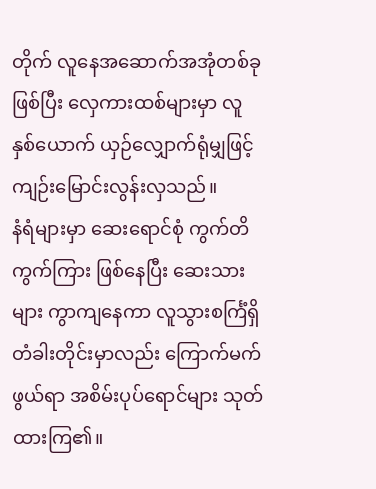တိုက် လူနေအဆောက်အအုံတစ်ခု ဖြစ်ပြီး လှေကားထစ်များမှာ လူနှစ်ယောက် ယှဉ်လျှောက်ရုံမျှဖြင့် ကျဉ်းမြောင်းလွန်းလှသည်။
နံရံများမှာ ဆေးရောင်စုံ ကွက်တိကွက်ကြား ဖြစ်နေပြီး ဆေးသားများ ကွာကျနေကာ လူသွားစင်္ကြံရှိ တံခါးတိုင်းမှာလည်း ကြောက်မက်ဖွယ်ရာ အစိမ်းပုပ်ရောင်များ သုတ်ထားကြ၏။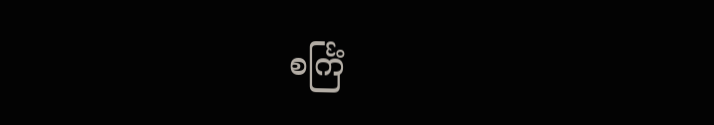စင်္ကြံ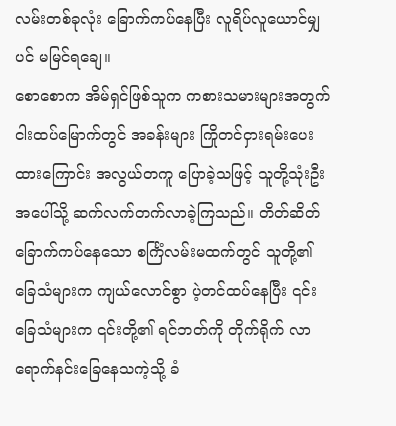လမ်းတစ်ခုလုံး ခြောက်ကပ်နေပြီး လူရိပ်လူယောင်မျှပင် မမြင်ရချေ။
စောစောက အိမ်ရှင်ဖြစ်သူက ကစားသမားများအတွက် ငါးထပ်မြောက်တွင် အခန်းများ ကြိုတင်ငှားရမ်းပေးထားကြောင်း အလွယ်တကူ ပြောခဲ့သဖြင့် သူတို့သုံးဦး အပေါ်သို့ ဆက်လက်တက်လာခဲ့ကြသည်။ တိတ်ဆိတ်ခြောက်ကပ်နေသော စင်္ကြံလမ်းမထက်တွင် သူတို့၏ ခြေသံများက ကျယ်လောင်စွာ ပဲ့တင်ထပ်နေပြီး ၎င်းခြေသံများက ၎င်းတို့၏ ရင်ဘတ်ကို တိုက်ရိုက် လာရောက်နင်းခြေနေသကဲ့သို့ ခံ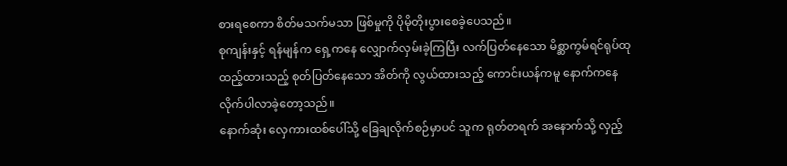စားရစေကာ စိတ်မသက်မသာ ဖြစ်မှုကို ပိုမိုတိုးပွားစေခဲ့ပေသည်။
စုကျန်းနှင့် ရန်မျန်က ရှေ့ကနေ လျှောက်လှမ်းခဲ့ကြပြီး လက်ပြတ်နေသော မိစ္ဆာကွမ်ရင်ရုပ်ထု ထည့်ထားသည့် စုတ်ပြတ်နေသော အိတ်ကို လွယ်ထားသည့် ကောင်းယန်ကမူ နောက်ကနေ လိုက်ပါလာခဲ့တော့သည်။
နောက်ဆုံး လှေကားထစ်ပေါ်သို့ ခြေချလိုက်စဉ်မှာပင် သူက ရုတ်တရက် အနောက်သို့ လှည့်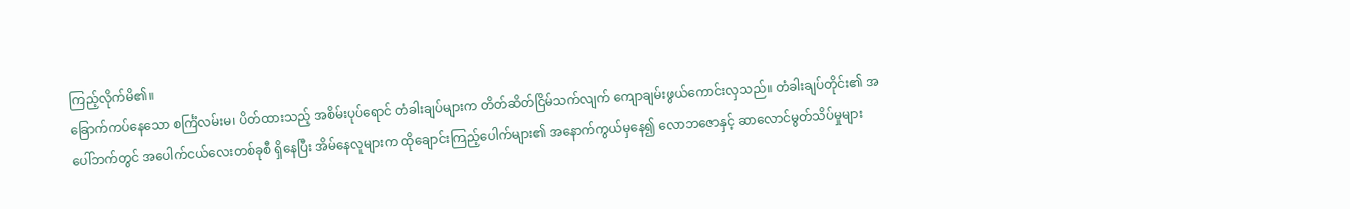ကြည့်လိုက်မိ၏။
ခြောက်ကပ်နေသော စင်္ကြံလမ်းမ၊ ပိတ်ထားသည့် အစိမ်းပုပ်ရောင် တံခါးချပ်များက တိတ်ဆိတ်ငြိမ်သက်လျက် ကျောချမ်းဖွယ်ကောင်းလှသည်။ တံခါးချပ်တိုင်း၏ အပေါ်ဘက်တွင် အပေါက်ငယ်လေးတစ်ခုစီ ရှိနေပြီး အိမ်နေလူများက ထိုချောင်းကြည့်ပေါက်များ၏ အနောက်ကွယ်မှနေ၍ လောဘဇောနှင့် ဆာလောင်မွတ်သိပ်မှုများ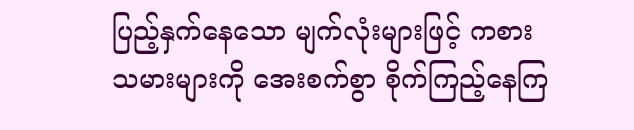ပြည့်နှက်နေသော မျက်လုံးများဖြင့် ကစားသမားများကို အေးစက်စွာ စိုက်ကြည့်နေကြ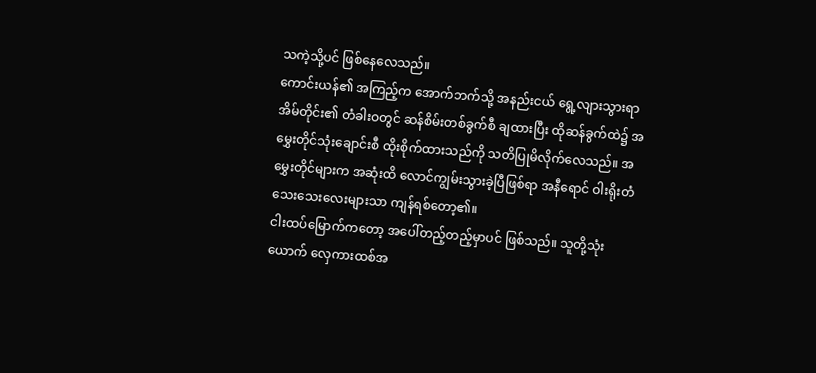သကဲ့သို့ပင် ဖြစ်နေလေသည်။
ကောင်းယန်၏ အကြည့်က အောက်ဘက်သို့ အနည်းငယ် ရွေ့လျားသွားရာ အိမ်တိုင်း၏ တံခါးဝတွင် ဆန်စိမ်းတစ်ခွက်စီ ချထားပြီး ထိုဆန်ခွက်ထဲ၌ အမွှေးတိုင်သုံးချောင်းစီ ထိုးစိုက်ထားသည်ကို သတိပြုမိလိုက်လေသည်။ အမွှေးတိုင်များက အဆုံးထိ လောင်ကျွမ်းသွားခဲ့ပြီဖြစ်ရာ အနီရောင် ဝါးရိုးတံ သေးသေးလေးများသာ ကျန်ရစ်တော့၏။
ငါးထပ်မြောက်ကတော့ အပေါ်တည့်တည့်မှာပင် ဖြစ်သည်။ သူတို့သုံးယောက် လှေကားထစ်အ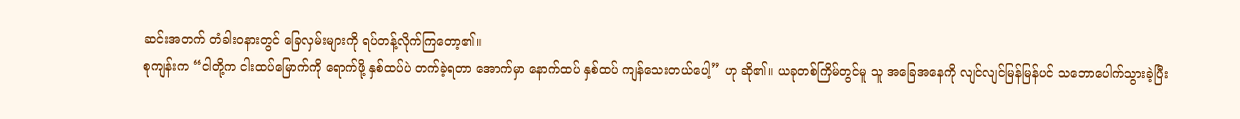ဆင်းအတက် တံခါးဝနားတွင် ခြေလှမ်းများကို ရပ်တန့်လိုက်ကြတော့၏။
စုကျန်းက “ငါတို့က ငါးထပ်မြောက်ကို ရောက်ဖို့ နှစ်ထပ်ပဲ တက်ခဲ့ရတာ အောက်မှာ နောက်ထပ် နှစ်ထပ် ကျန်သေးတယ်ပေါ့” ဟု ဆို၏။ ယခုတစ်ကြိမ်တွင်မူ သူ အခြေအနေကို လျင်လျင်မြန်မြန်ပင် သဘောပေါက်သွားခဲ့ပြီး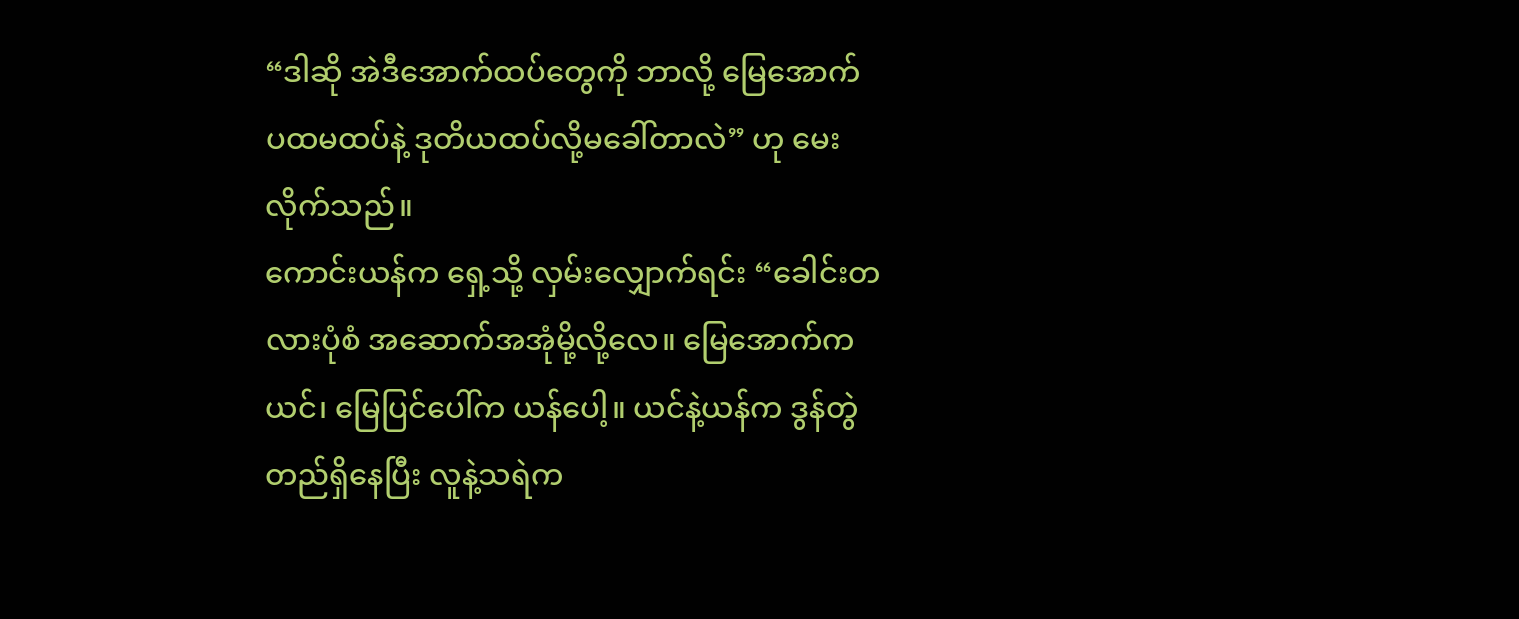“ဒါဆို အဲဒီအောက်ထပ်တွေကို ဘာလို့ မြေအောက် ပထမထပ်နဲ့ ဒုတိယထပ်လို့မခေါ်တာလဲ” ဟု မေးလိုက်သည်။
ကောင်းယန်က ရှေ့သို့ လှမ်းလျှောက်ရင်း “ခေါင်းတလားပုံစံ အဆောက်အအုံမို့လို့လေ။ မြေအောက်က ယင်၊ မြေပြင်ပေါ်က ယန်ပေါ့။ ယင်နဲ့ယန်က ဒွန်တွဲတည်ရှိနေပြီး လူနဲ့သရဲက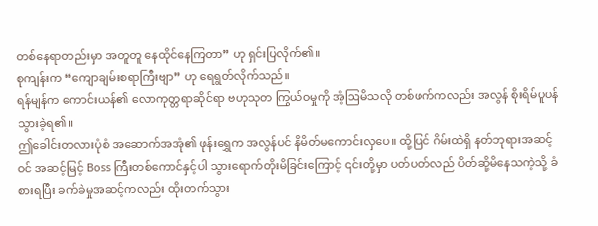တစ်နေရာတည်းမှာ အတူတူ နေထိုင်နေကြတာ” ဟု ရှင်းပြလိုက်၏။
စုကျန်းက “ကျောချမ်းစရာကြီးဗျာ” ဟု ရေရွတ်လိုက်သည်။
ရန်မျန်က ကောင်းယန်၏ လောကုတ္တရာဆိုင်ရာ ဗဟုသုတ ကြွယ်ဝမှုကို အံ့ဩမိသလို တစ်ဖက်ကလည်း အလွန် စိုးရိမ်ပူပန်သွားခဲ့ရ၏။
ဤခေါင်းတလားပုံစံ အဆောက်အအုံ၏ ဖုန်းရွှေက အလွန်ပင် နိမိတ်မကောင်းလှပေ။ ထို့ပြင် ဂိမ်းထဲရှိ နတ်ဘုရားအဆင့်ဝင် အဆင့်မြင့် Boss ကြီးတစ်ကောင်နှင့်ပါ သွားရောက်တိုးမိခြင်းကြောင့် ၎င်းတို့မှာ ပတ်ပတ်လည် ပိတ်ဆို့မိနေသကဲ့သို့ ခံစားရပြီး ခက်ခဲမှုအဆင့်ကလည်း ထိုးတက်သွား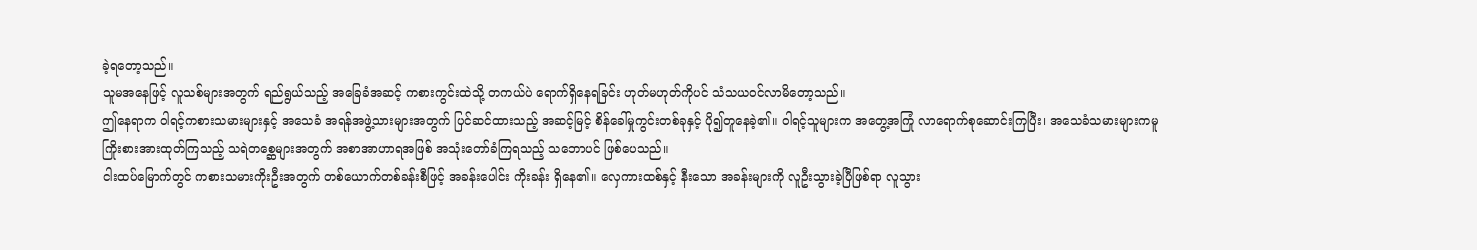ခဲ့ရတော့သည်။
သူမအနေဖြင့် လူသစ်များအတွက် ရည်ရွယ်သည့် အခြေခံအဆင့် ကစားကွင်းထဲသို့ တကယ်ပဲ ရောက်ရှိနေရခြင်း ဟုတ်မဟုတ်ကိုပင် သံသယဝင်လာမိတော့သည်။
ဤနေရာက ဝါရင့်ကစားသမားများနှင့် အသေခံ အရန်အဖွဲ့သားများအတွက် ပြင်ဆင်ထားသည့် အဆင့်မြင့် စိန်ခေါ်မှုကွင်းတစ်ခုနှင့် ပို၍တူနေခဲ့၏။ ဝါရင့်သူများက အတွေ့အကြုံ လာရောက်စုဆောင်းကြပြီး၊ အသေခံသမားများကမူ ကြိုးစားအားထုတ်ကြသည့် သရဲတစ္ဆေများအတွက် အစာအာဟာရအဖြစ် အသုံးတော်ခံကြရသည့် သဘောပင် ဖြစ်ပေသည်။
ငါးထပ်မြောက်တွင် ကစားသမားကိုးဦးအတွက် တစ်ယောက်တစ်ခန်းစီဖြင့် အခန်းပေါင်း ကိုးခန်း ရှိနေ၏။ လှေကားထစ်နှင့် နီးသော အခန်းများကို လူဦးသွားခဲ့ပြီဖြစ်ရာ လူသွား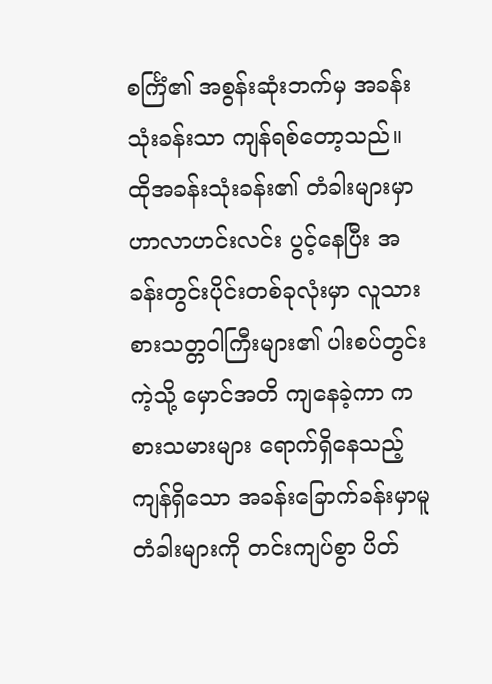စင်္ကြံ၏ အစွန်းဆုံးဘက်မှ အခန်းသုံးခန်းသာ ကျန်ရစ်တော့သည်။ ထိုအခန်းသုံးခန်း၏ တံခါးများမှာ ဟာလာဟင်းလင်း ပွင့်နေပြီး အခန်းတွင်းပိုင်းတစ်ခုလုံးမှာ လူသားစားသတ္တဝါကြီးများ၏ ပါးစပ်တွင်းကဲ့သို့ မှောင်အတိ ကျနေခဲ့ကာ ကစားသမားများ ရောက်ရှိနေသည့် ကျန်ရှိသော အခန်းခြောက်ခန်းမှာမူ တံခါးများကို တင်းကျပ်စွာ ပိတ်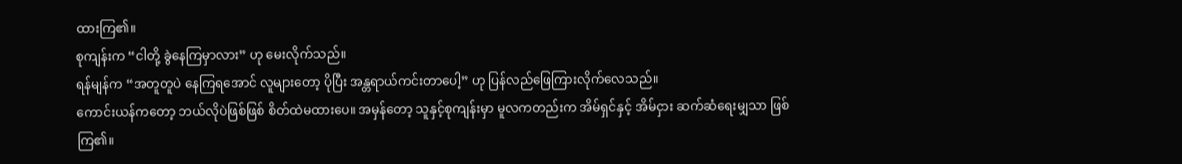ထားကြ၏။
စုကျန်းက “ငါတို့ ခွဲနေကြမှာလား” ဟု မေးလိုက်သည်။
ရန်မျန်က “အတူတူပဲ နေကြရအောင် လူများတော့ ပိုပြီး အန္တရာယ်ကင်းတာပေါ့” ဟု ပြန်လည်ဖြေကြားလိုက်လေသည်။
ကောင်းယန်ကတော့ ဘယ်လိုပဲဖြစ်ဖြစ် စိတ်ထဲမထားပေ။ အမှန်တော့ သူနှင့်စုကျန်းမှာ မူလကတည်းက အိမ်ရှင်နှင့် အိမ်ငှား ဆက်ဆံရေးမျှသာ ဖြစ်ကြ၏။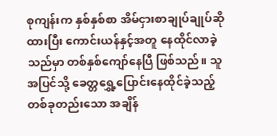စုကျန်းက နှစ်နှစ်စာ အိမ်ငှားစာချုပ်ချုပ်ဆိုထားပြီး ကောင်းယန်နှင့်အတူ နေထိုင်လာခဲ့သည်မှာ တစ်နှစ်ကျော်နေပြီ ဖြစ်သည်။ သူ အပြင်သို့ ခေတ္တရွှေ့ပြောင်းနေထိုင်ခဲ့သည့် တစ်ခုတည်းသော အချိန်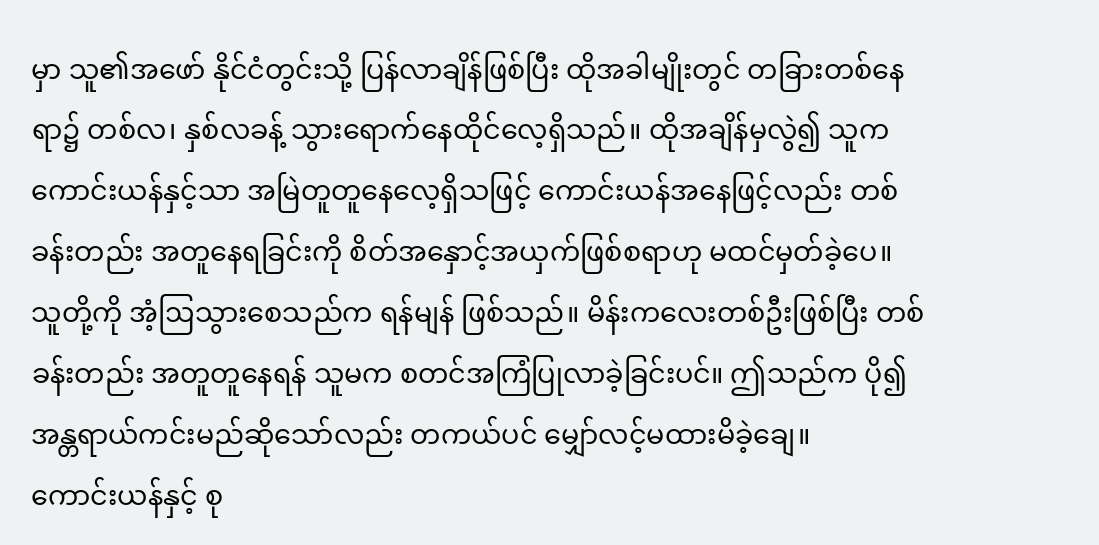မှာ သူ၏အဖော် နိုင်ငံတွင်းသို့ ပြန်လာချိန်ဖြစ်ပြီး ထိုအခါမျိုးတွင် တခြားတစ်နေရာ၌ တစ်လ၊ နှစ်လခန့် သွားရောက်နေထိုင်လေ့ရှိသည်။ ထိုအချိန်မှလွဲ၍ သူက ကောင်းယန်နှင့်သာ အမြဲတူတူနေလေ့ရှိသဖြင့် ကောင်းယန်အနေဖြင့်လည်း တစ်ခန်းတည်း အတူနေရခြင်းကို စိတ်အနှောင့်အယှက်ဖြစ်စရာဟု မထင်မှတ်ခဲ့ပေ။
သူတို့ကို အံ့ဩသွားစေသည်က ရန်မျန် ဖြစ်သည်။ မိန်းကလေးတစ်ဦးဖြစ်ပြီး တစ်ခန်းတည်း အတူတူနေရန် သူမက စတင်အကြံပြုလာခဲ့ခြင်းပင်။ ဤသည်က ပို၍ အန္တရာယ်ကင်းမည်ဆိုသော်လည်း တကယ်ပင် မျှော်လင့်မထားမိခဲ့ချေ။
ကောင်းယန်နှင့် စု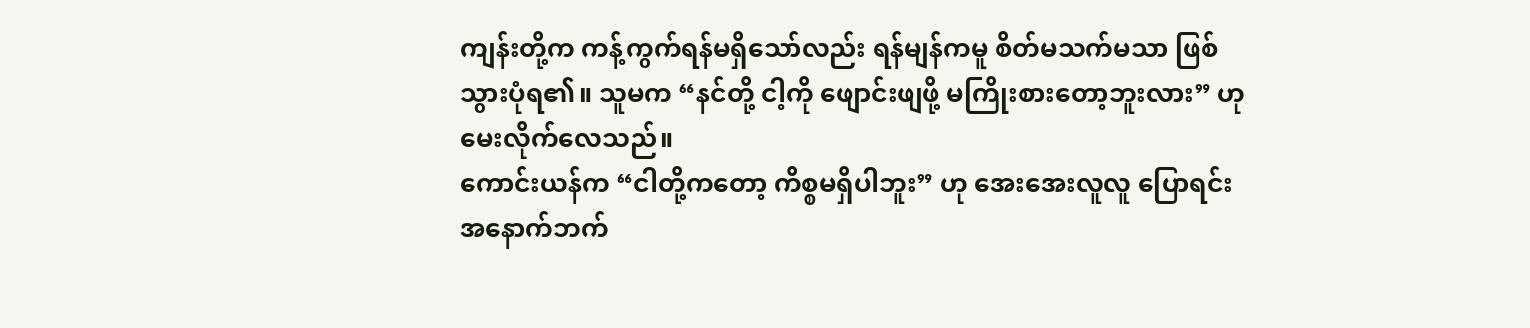ကျန်းတို့က ကန့်ကွက်ရန်မရှိသော်လည်း ရန်မျန်ကမူ စိတ်မသက်မသာ ဖြစ်သွားပုံရ၏။ သူမက “နင်တို့ ငါ့ကို ဖျောင်းဖျဖို့ မကြိုးစားတော့ဘူးလား” ဟု မေးလိုက်လေသည်။
ကောင်းယန်က “ငါတို့ကတော့ ကိစ္စမရှိပါဘူး” ဟု အေးအေးလူလူ ပြောရင်း အနောက်ဘက်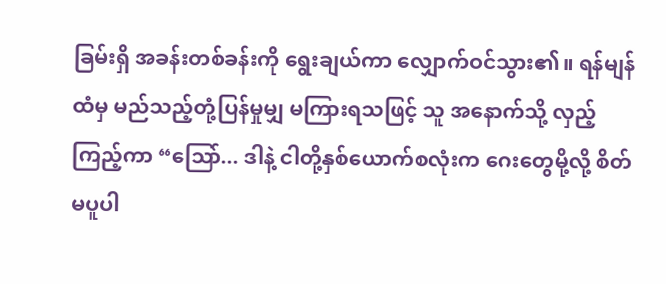ခြမ်းရှိ အခန်းတစ်ခန်းကို ရွေးချယ်ကာ လျှောက်ဝင်သွား၏။ ရန်မျန်ထံမှ မည်သည့်တုံ့ပြန်မှုမျှ မကြားရသဖြင့် သူ အနောက်သို့ လှည့်ကြည့်ကာ “ဩော်... ဒါနဲ့ ငါတို့နှစ်ယောက်စလုံးက ဂေးတွေမို့လို့ စိတ်မပူပါ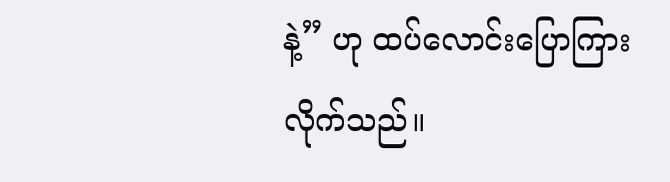နဲ့” ဟု ထပ်လောင်းပြောကြားလိုက်သည်။